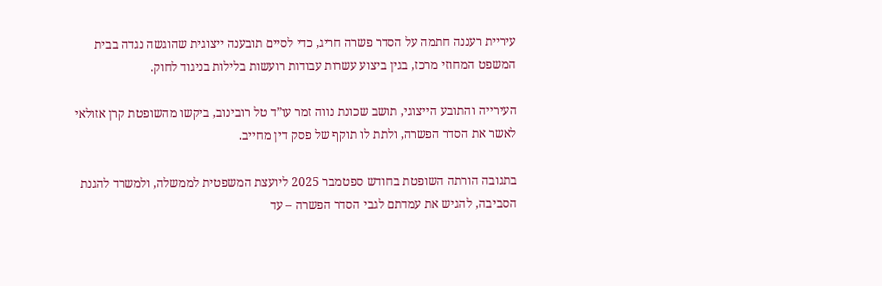עיריית רעננה חתמה על הסדר פשרה חריג, כדי לסיים תובענה ייצוגית שהוגשה נגדה בבית המשפט המחוזי מרכז, בגין ביצוע עשרות עבודות רועשות בלילות בניגוד לחוק.

העירייה והתובע הייצוגי, תושב שכונת נווה זמר עו”ד טל רובינוב, ביקשו מהשופטת קרן אזולאי לאשר את הסדר הפשרה, ולתת לו תוקף של פסק דין מחייב.

בתגובה הורתה השופטת בחודש ספטמבר 2025 ליועצת המשפטית לממשלה, ולמשרד להגנת הסביבה, להגיש את עמדתם לגבי הסדר הפשרה – עד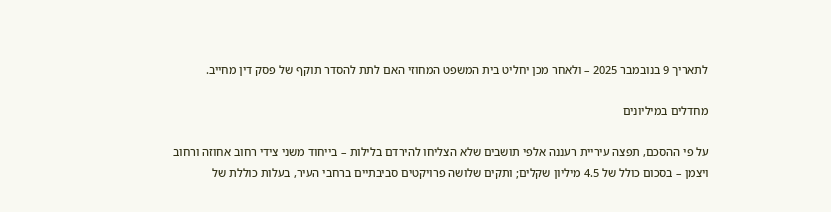לתאריך 9 בנובמבר 2025 – ולאחר מכן יחליט בית המשפט המחוזי האם לתת להסדר תוקף של פסק דין מחייב.

מחדלים במיליונים

על פי ההסכם, תפצה עיריית רעננה אלפי תושבים שלא הצליחו להירדם בלילות – בייחוד משני צידי רחוב אחוזה ורחוב ויצמן – בסכום כולל של 4.5 מיליון שקלים; ותקים שלושה פרויקטים סביבתיים ברחבי העיר, בעלות כוללת של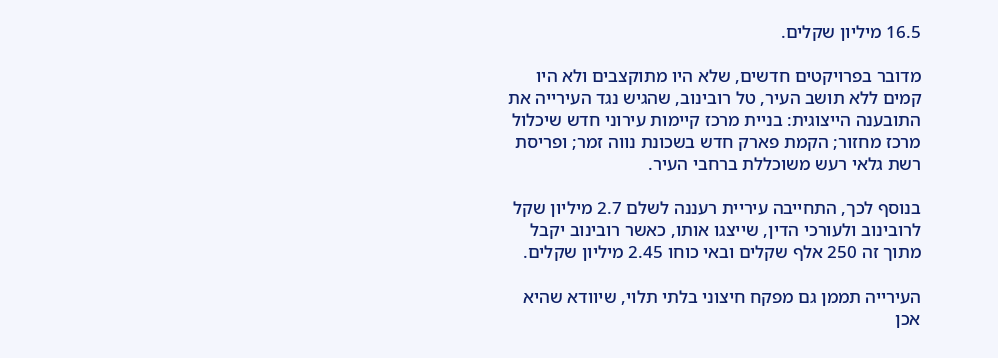16.5 מיליון שקלים.

מדובר בפרויקטים חדשים, שלא היו מתוקצבים ולא היו קמים ללא תושב העיר, טל רובינוב, שהגיש נגד העירייה את התובענה הייצוגית: בניית מרכז קיימות עירוני חדש שיכלול מרכז מחזור; הקמת פארק חדש בשכונת נווה זמר; ופריסת רשת גלאי רעש משוכללת ברחבי העיר.

בנוסף לכך, התחייבה עיריית רעננה לשלם 2.7 מיליון שקל לרובינוב ולעורכי הדין, שייצגו אותו, כאשר רובינוב יקבל מתוך זה 250 אלף שקלים ובאי כוחו 2.45 מיליון שקלים.

העירייה תממן גם מפקח חיצוני בלתי תלוי, שיוודא שהיא אכן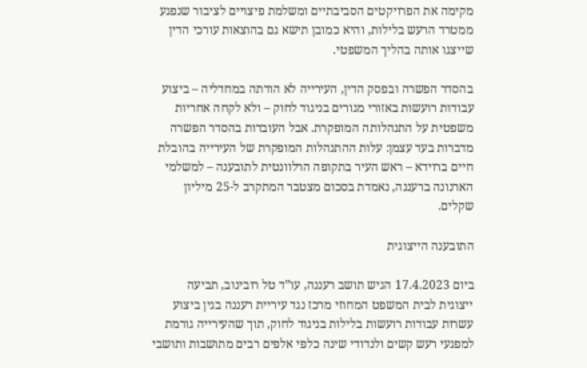מקימה את הפרויקטים הסביבתיים ומשלמת פיצויים לציבור שנפגע ממטרד הרעש בלילות, והיא כמובן תישא גם בהוצאות עורכי הדין שייצגו אותה בהליך המשפטי.

בהסדר הפשרה ובפסק הדין, העירייה לא הודתה במחדליה – ביצוע עבודות רועשות באזורי מגורים בניגוד לחוק – ולא לקחה אחריות משפטית על התנהלותה המופקרת. אבל העובדות בהסדר הפשרה מדברות בעד עצמן: עלות ההתנהלות המופקרת של העירייה בהובלת חיים ברוידא – ראש העיר בתקופה הרלוונטית לתובענה – למשלמי הארנונה ברעננה, נאמדת בסכום מצטבר המתקרב ל-25 מיליון שקלים.

התובענה הייצוגית

ביום 17.4.2023 הגיש תושב רעננה, עו”ד טל רובינוב, תביעה ייצוגית לבית המשפט המחוזי מרכז נגד עיריית רעננה בגין ביצוע עשרות עבודות רועשות בלילות בניגוד לחוק, תוך שהעירייה גורמת למפגעי רעש קשים ולנדודי שינה כלפי אלפים רבים מתושבות ותושבי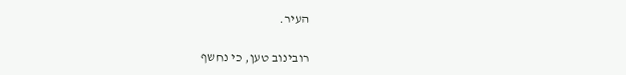העיר.

רובינוב טען, כי נחשף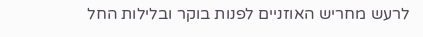לרעש מחריש האוזניים לפנות בוקר ובלילות החל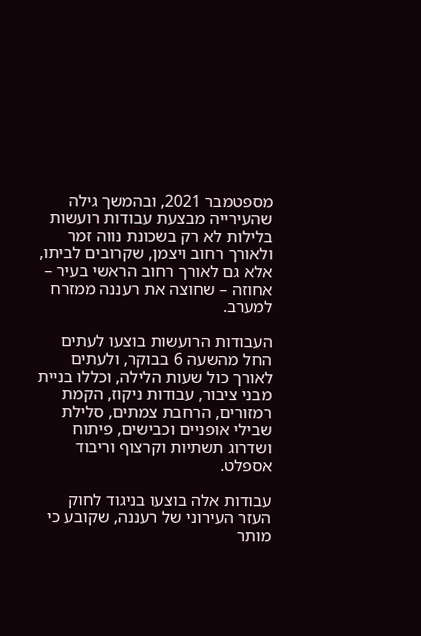מספטמבר 2021, ובהמשך גילה שהעירייה מבצעת עבודות רועשות בלילות לא רק בשכונת נווה זמר ולאורך רחוב ויצמן, שקרובים לביתו, אלא גם לאורך רחוב הראשי בעיר – אחוזה – שחוצה את רעננה ממזרח למערב.

העבודות הרועשות בוצעו לעתים החל מהשעה 6 בבוקר, ולעתים לאורך כול שעות הלילה, וכללו בניית מבני ציבור, עבודות ניקוז, הקמת רמזורים, הרחבת צמתים, סלילת שבילי אופניים וכבישים, פיתוח ושדרוג תשתיות וקרצוף וריבוד אספלט.

עבודות אלה בוצעו בניגוד לחוק העזר העירוני של רעננה, שקובע כי מותר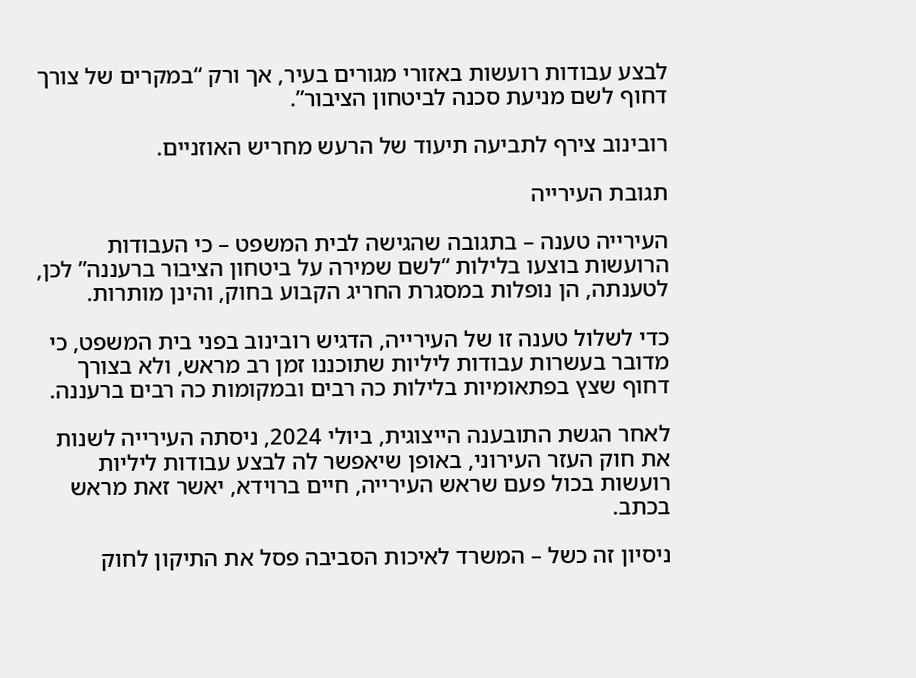לבצע עבודות רועשות באזורי מגורים בעיר, אך ורק “במקרים של צורך דחוף לשם מניעת סכנה לביטחון הציבור”.

רובינוב צירף לתביעה תיעוד של הרעש מחריש האוזניים.

תגובת העירייה

העירייה טענה – בתגובה שהגישה לבית המשפט – כי העבודות הרועשות בוצעו בלילות “לשם שמירה על ביטחון הציבור ברעננה” לכן, לטענתה, הן נופלות במסגרת החריג הקבוע בחוק, והינן מותרות.

כדי לשלול טענה זו של העירייה, הדגיש רובינוב בפני בית המשפט, כי מדובר בעשרות עבודות ליליות שתוכננו זמן רב מראש, ולא בצורך דחוף שצץ בפתאומיות בלילות כה רבים ובמקומות כה רבים ברעננה.

לאחר הגשת התובענה הייצוגית, ביולי 2024, ניסתה העירייה לשנות את חוק העזר העירוני, באופן שיאפשר לה לבצע עבודות ליליות רועשות בכול פעם שראש העירייה, חיים ברוידא, יאשר זאת מראש בכתב.

ניסיון זה כשל – המשרד לאיכות הסביבה פסל את התיקון לחוק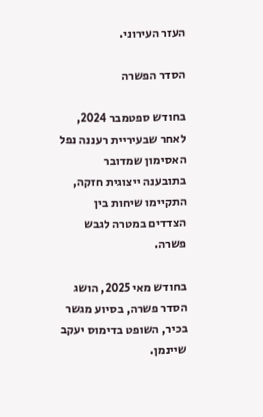העזר העירוני.

הסדר הפשרה

בחודש ספטמבר 2024, לאחר שבעיריית רעננה נפל האסימון שמדובר בתובענה ייצוגית חזקה, התקיימו שיחות בין הצדדים במטרה לגבש פשרה.

בחודש מאי 2025, הושג הסדר פשרה, בסיוע מגשר בכיר, השופט בדימוס יעקב שיינמן.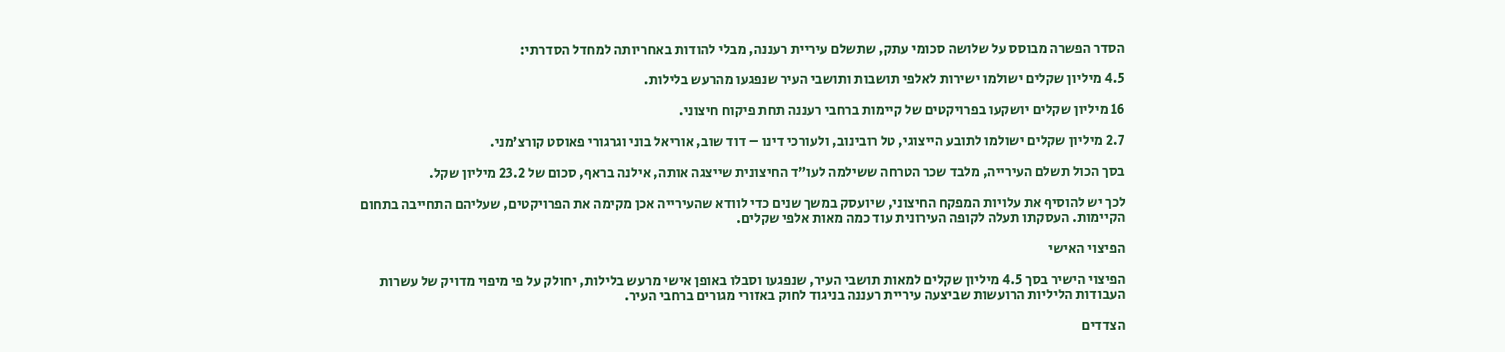הסדר הפשרה מבוסס על שלושה סכומי עתק, שתשלם עיריית רעננה, מבלי להודות באחריותה למחדל הסדרתי:

4.5 מיליון שקלים ישולמו ישירות לאלפי תושבות ותושבי העיר שנפגעו מהרעש בלילות.

16 מיליון שקלים יושקעו בפרויקטים של קיימות ברחבי רעננה תחת פיקוח חיצוני.

2.7 מיליון שקלים ישולמו לתובע הייצוגי, טל רובינוב, ולעורכי דינו – דוד שוב, אוריאל בוני וגרגורי פאוסט קורצ’מני.

בסך הכול תשלם העירייה, מלבד שכר הטרחה ששילמה לעו”ד החיצונית שייצגה אותה, אילנה בראף, סכום של 23.2 מיליון שקל.

לכך יש להוסיף את עלויות המפקח החיצוני, שיועסק במשך שנים כדי לוודא שהעירייה אכן מקימה את הפרויקטים, שעליהם התחייבה בתחום הקיימות. העסקתו תעלה לקופה העירונית עוד כמה מאות אלפי שקלים.

הפיצוי האישי

הפיצוי הישיר בסך 4.5 מיליון שקלים למאות תושבי העיר, שנפגעו וסבלו באופן אישי מרעש בלילות, יחולק על פי מיפוי מדויק של עשרות העבודות הליליות הרועשות שביצעה עיריית רעננה בניגוד לחוק באזורי מגורים ברחבי העיר.

הצדדים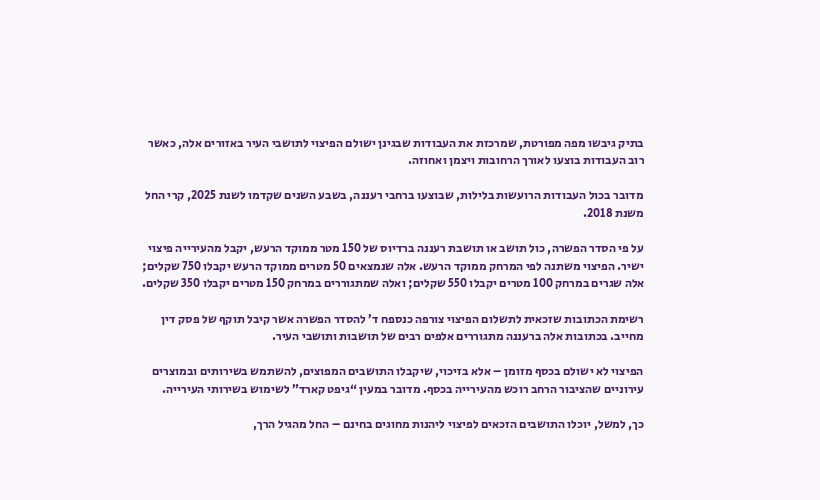בתיק גיבשו מפה מפורטת, שמרכזת את העבודות שבגינן ישולם הפיצוי לתושבי העיר באזורים אלה, כאשר רוב העבודות בוצעו לאורך הרחובות ויצמן ואחוזה.

מדובר בכול העבודות הרועשות בלילות, שבוצעו ברחבי רעננה, בשבע השנים שקדמו לשנת 2025, קרי החל משנת 2018.

על פי הסדר הפשרה, כול תושב או תושבת רעננה ברדיוס של 150 מטר ממוקד הרעש, יקבל מהעירייה פיצוי ישיר. הפיצוי משתנה לפי המרחק ממוקד הרעש. אלה שנמצאים 50 מטרים ממוקד הרעש יקבלו 750 שקלים; אלה שגרים במרחק 100 מטרים יקבלו 550 שקלים; ואלה שמתגוררים במרחק 150 מטרים יקבלו 350 שקלים.

רשימת הכתובות שזכאית לתשלום הפיצוי צורפה כנספח ד’ להסדר הפשרה אשר קיבל תוקף של פסק דין מחייב. בכתובות אלה ברעננה מתגוררים אלפים רבים של תושבות ותושבי העיר.

הפיצוי לא ישולם בכסף מזומן – אלא בזיכוי, שיקבלו התושבים המפוצים, להשתמש בשירותים ובמוצרים עירוניים שהציבור הרחב רוכש מהעירייה בכסף. מדובר במעין “גיפט קארד” לשימוש בשירותי העירייה.

כך, למשל, יוכלו התושבים הזכאים לפיצוי ליהנות מחוגים בחינם – החל מהגיל הרך,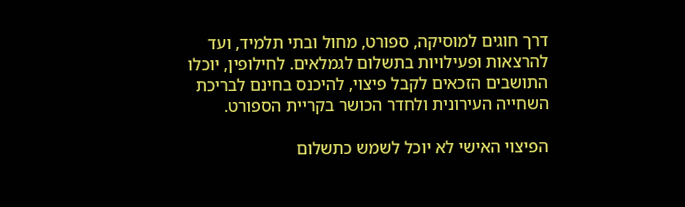דרך חוגים למוסיקה, ספורט, מחול ובתי תלמיד, ועד להרצאות ופעילויות בתשלום לגמלאים. לחילופין, יוכלו התושבים הזכאים לקבל פיצוי, להיכנס בחינם לבריכת השחייה העירונית ולחדר הכושר בקריית הספורט.

הפיצוי האישי לא יוכל לשמש כתשלום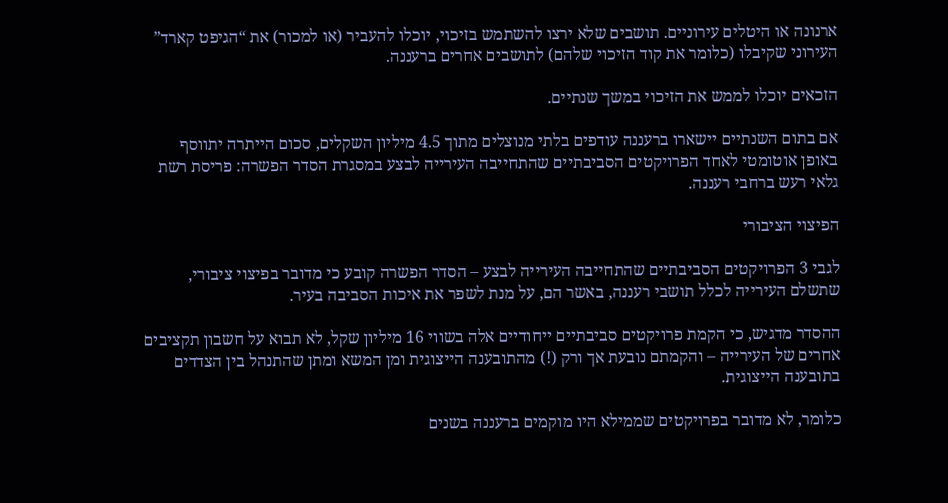ארנונה או היטלים עירוניים. תושבים שלא ירצו להשתמש בזיכוי, יוכלו להעביר (או למכור) את “הגיפט קארד” העירוני שקיבלו (כלומר את קוד הזיכוי שלהם) לתושבים אחרים ברעננה.

הזכאים יוכלו לממש את הזיכוי במשך שנתיים.

אם בתום השנתיים יישארו ברעננה עודפים בלתי מנוצלים מתוך 4.5 מיליון השקלים, סכום הייתרה יתווסף באופן אוטומטי לאחד הפרויקטים הסביבתיים שהתחייבה העירייה לבצע במסגרת הסדר הפשרה: פריסת רשת גלאי רעש ברחבי רעננה.

הפיצוי הציבורי

לגבי 3 הפרויקטים הסביבתיים שהתחייבה העירייה לבצע – הסדר הפשרה קובע כי מדובר בפיצוי ציבורי, שתשלם העירייה לכלל תושבי רעננה, באשר הם, על מנת לשפר את איכות הסביבה בעיר.

ההסדר מדגיש, כי הקמת פרויקטים סביבתיים ייחודיים אלה בשווי 16 מיליון שקל, לא תבוא על חשבון תקציבים אחרים של העירייה – והקמתם נובעת אך ורק (!) מהתובענה הייצוגית ומן המשא ומתן שהתנהל בין הצדדים בתובענה הייצוגית.

כלומר, לא מדובר בפרויקטים שממילא היו מוקמים ברעננה בשנים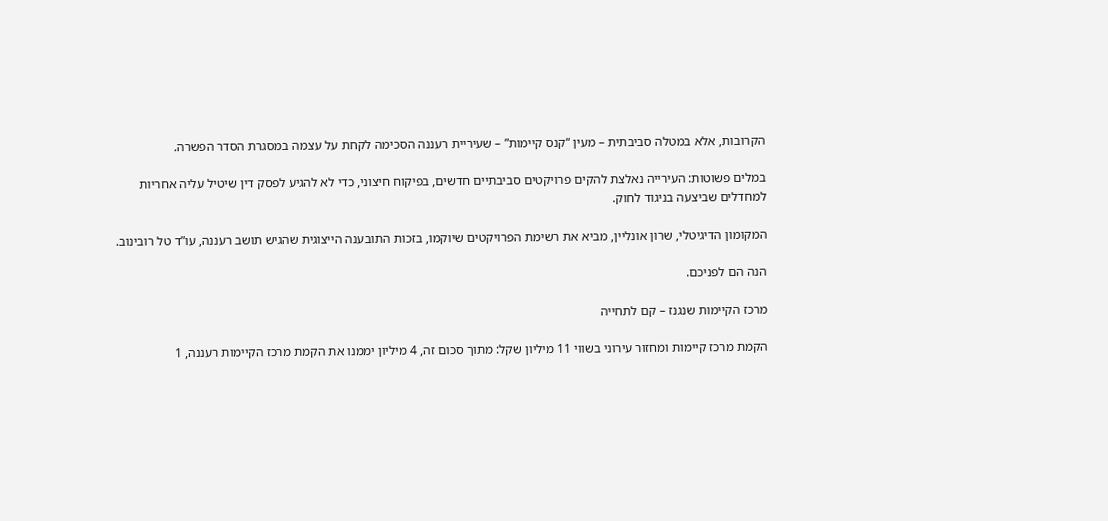הקרובות, אלא במטלה סביבתית – מעין “קנס קיימות” – שעיריית רעננה הסכימה לקחת על עצמה במסגרת הסדר הפשרה.

במלים פשוטות: העירייה נאלצת להקים פרויקטים סביבתיים חדשים, בפיקוח חיצוני, כדי לא להגיע לפסק דין שיטיל עליה אחריות למחדלים שביצעה בניגוד לחוק.

המקומון הדיגיטלי, שרון אונליין, מביא את רשימת הפרויקטים שיוקמו, בזכות התובענה הייצוגית שהגיש תושב רעננה, עו”ד טל רובינוב.

הנה הם לפניכם.

מרכז הקיימות שנגנז – קם לתחייה

הקמת מרכז קיימות ומחזור עירוני בשווי 11 מיליון שקל: מתוך סכום זה, 4 מיליון יממנו את הקמת מרכז הקיימות רעננה, 1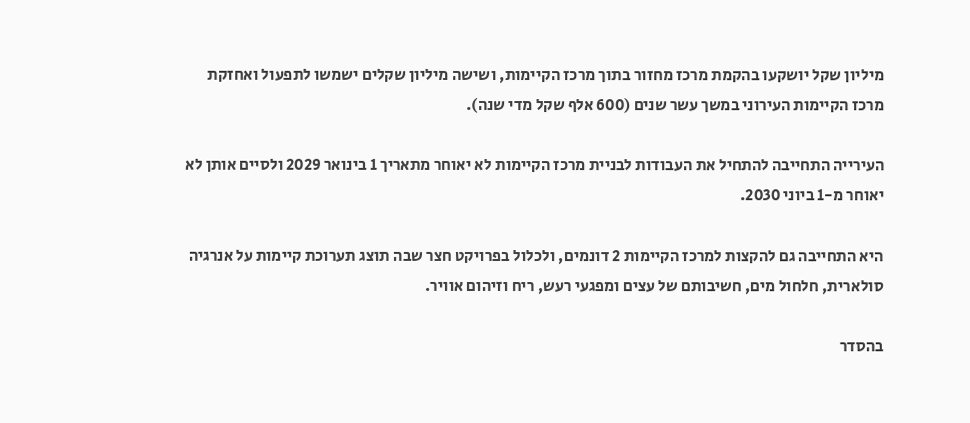מיליון שקל יושקעו בהקמת מרכז מחזור בתוך מרכז הקיימות, ושישה מיליון שקלים ישמשו לתפעול ואחזקת מרכז הקיימות העירוני במשך עשר שנים (600 אלף שקל מדי שנה).

העירייה התחייבה להתחיל את העבודות לבניית מרכז הקיימות לא יאוחר מתאריך 1 בינואר 2029 ולסיים אותן לא יאוחר מ-1 ביוני 2030.

היא התחייבה גם להקצות למרכז הקיימות 2 דונמים, ולכלול בפרויקט חצר שבה תוצג תערוכת קיימות על אנרגיה סולארית, חלחול מים, חשיבותם של עצים ומפגעי רעש, ריח וזיהום אוויר.

בהסדר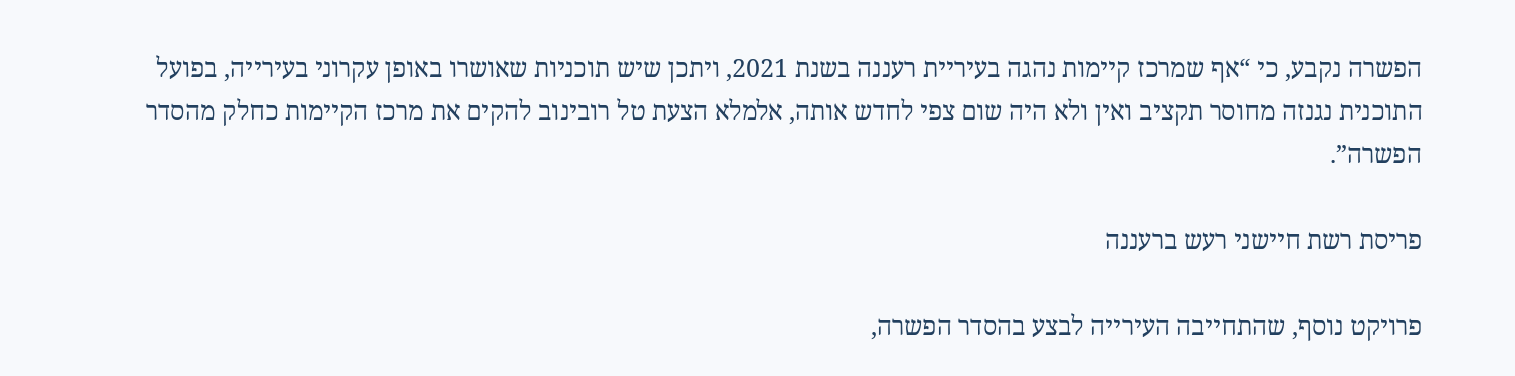הפשרה נקבע, כי “אף שמרכז קיימות נהגה בעיריית רעננה בשנת 2021, ויתכן שיש תוכניות שאושרו באופן עקרוני בעירייה, בפועל התוכנית נגנזה מחוסר תקציב ואין ולא היה שום צפי לחדש אותה, אלמלא הצעת טל רובינוב להקים את מרכז הקיימות כחלק מהסדר הפשרה”.

פריסת רשת חיישני רעש ברעננה

פרויקט נוסף, שהתחייבה העירייה לבצע בהסדר הפשרה,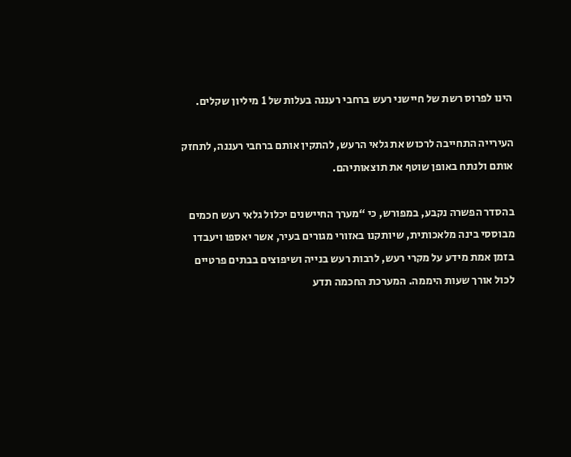הינו לפרוס רשת של חיישני רעש ברחבי רעננה בעלות של 1 מיליון שקלים.

העירייה התחייבה לרכוש את גלאי הרעש, להתקין אותם ברחבי רעננה, לתחזק אותם ולנתח באופן שוטף את תוצאותיהם.

בהסדר הפשרה נקבע, במפורש, כי “מערך החיישנים יכלול גלאי רעש חכמים מבוססי בינה מלאכותית, שיותקנו באזורי מגורים בעיר, אשר יאספו ויעבדו בזמן אמת מידע על מקרי רעש, לרבות רעש בנייה ושיפוצים בבתים פרטיים לכול אורך שעות היממה. המערכת החכמה תדע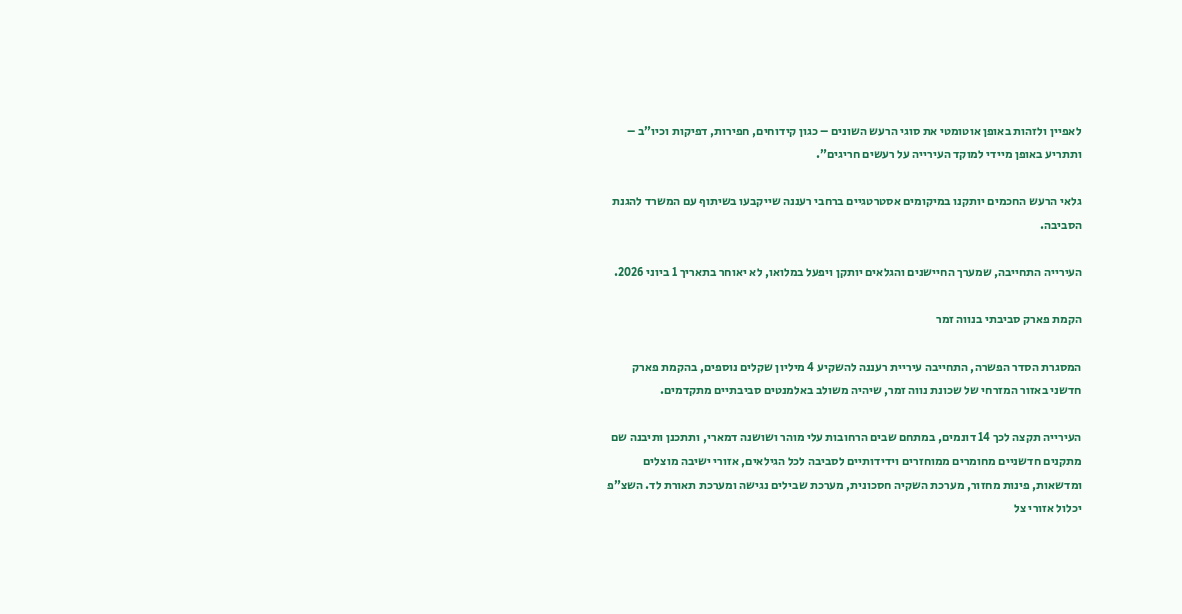לאפיין ולזהות באופן אוטומטי את סוגי הרעש השונים – כגון קידוחים, חפירות, דפיקות וכיו”ב – ותתריע באופן מיידי למוקד העירייה על רעשים חריגים”.

גלאי הרעש החכמים יותקנו במיקומים אסטרטגיים ברחבי רעננה שייקבעו בשיתוף עם המשרד להגנת הסביבה.

העירייה התחייבה, שמערך החיישנים והגלאים יותקן ויפעל במלואו, לא יאוחר בתאריך 1 ביוני 2026.

הקמת פארק סביבתי בנווה זמר

המסגרת הסדר הפשרה, התחייבה עיריית רעננה להשקיע 4 מיליון שקלים נוספים, בהקמת פארק חדשני באזור המזרחי של שכונת נווה זמר, שיהיה משולב באלמנטים סביבתיים מתקדמים.

העירייה תקצה לכך 14 דונמים, במתחם שבים הרחובות עלי מוהר ושושנה דמארי, ותתכנן ותיבנה שם מתקנים חדשניים מחומרים ממוחזרים וידידותיים לסביבה לכל הגילאים, אזורי ישיבה מוצלים ומדשאות, פינות מחזור, מערכת השקיה חסכונית, מערכת שבילים נגישה ומערכת תאורת לד. השצ”פ יכלול אזורי צל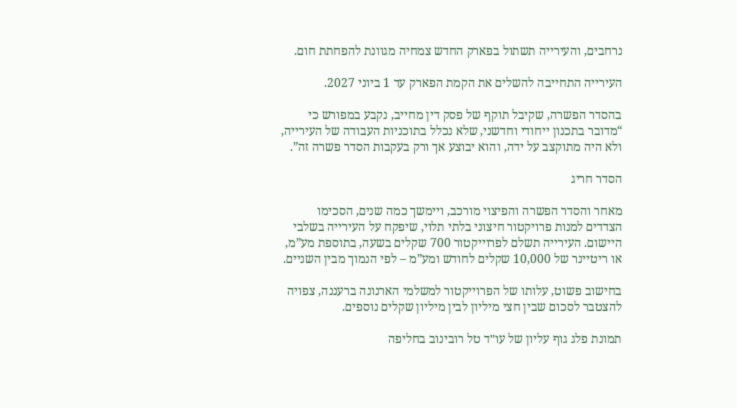נרחבים, והעירייה תשתול בפארק החדש צמחיה מגוונת להפחתת חום.

העירייה התחייבה להשלים את הקמת הפארק עד 1 ביוני 2027.

בהסדר הפשרה, שקיבל תוקף של פסק דין מחייב, נקבע במפורש כי “מדובר בתכנון ייחודי וחדשני, שלא נכלל בתוכניות העבודה של העירייה, ולא היה מתוקצב על ידה, והוא יבוצע אך ורק בעקבות הסדר פשרה זה”.

הסדר חריג

מאחר והסדר הפשרה והפיצוי מורכב, ויימשך כמה שנים, הסכימו הצדדים למנות פרויקטור חיצוני בלתי תלוי, שיפקח על העירייה בשלבי היישום. העירייה תשלם לפרוייקטור 700 שקלים בשעה, בתוספת מע”מ, או ריטיינר של 10,000 שקלים לחודש ומע”מ – לפי הנמוך מבין השניים.

בחישוב פשוט, עלותו של הפרוייקטור למשלמי הארנונה ברעננה, צפויה להצטבר לסכום שבין חצי מיליון לבין מיליון שקלים נוספים.

תמונת פלג גוף עליון של עו״ד טל רובינוב בחליפה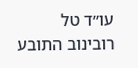עו״ד טל רובינוב התובע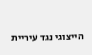הייצוגי נגד עיריית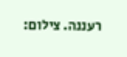רעננה. צילום: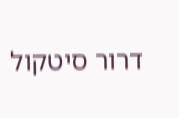דרור סיטקול